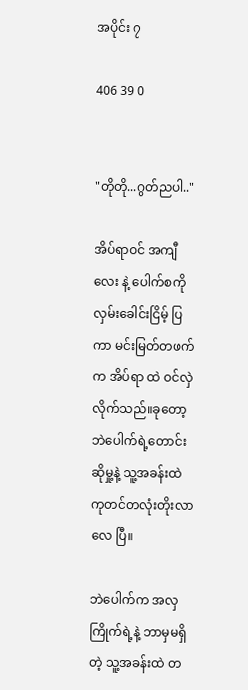အပိုင်း ၇

406 39 0


"တိုတို...ဂွတ်ညပါ.."

အိပ်ရာဝင် အကျီလေး နဲ့ ပေါက်စကို လှမ်းခေါင်းငြိမ့် ပြကာ မင်းမြတ်တဖက်က အိပ်ရာ ထဲ ဝင်လှဲလိုက်သည်။ခုတော့ ဘဲပေါက်ရဲ့တောင်းဆိုမှု့နဲ့ သူ့အခန်းထဲ ကုတင်တလုံးတိုးလာလေ ပြီ။

ဘဲပေါက်က အလှကြိုက်ရဲ့နဲ့ ဘာမှမရှိတဲ့ သူ့အခန်းထဲ တ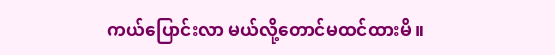ကယ်ပြောင်းလာ မယ်လို့တောင်မထင်ထားမိ။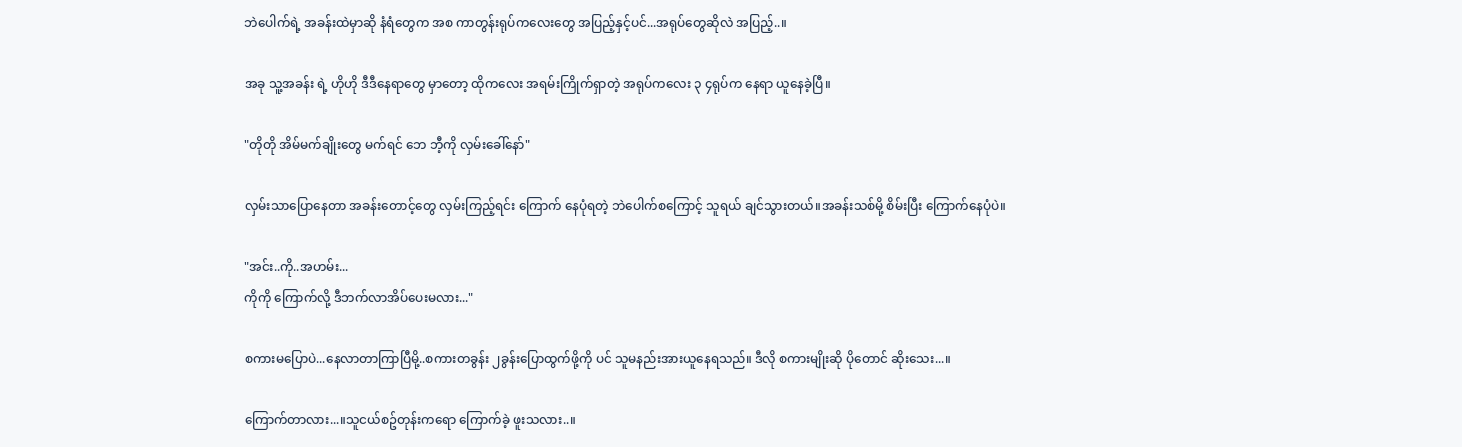ဘဲပေါက်ရဲ့ အခန်းထဲမှာဆို နံရံတွေက အစ ကာတွန်းရုပ်ကလေးတွေ အပြည့်နှင့်ပင်...အရုပ်တွေဆိုလဲ အပြည့်..။

အခု သူ့အခန်း ရဲ့ ဟိုဟို ဒီဒီနေရာတွေ မှာတော့ ထိုကလေး အရမ်းကြိုက်ရှာတဲ့ အရုပ်ကလေး ၃ ၄ရုပ်က နေရာ ယူနေခဲ့ပြီ။

"တိုတို အိမ်မက်ချိုးတွေ မက်ရင် ဘေ ဘီ့ကို လှမ်းခေါ်နော်"

လှမ်းသာပြောနေတာ အခန်းတောင့်တွေ လှမ်းကြည့်ရင်း ကြောက် နေပုံရတဲ့ ဘဲပေါက်စကြောင့် သူရယ် ချင်သွားတယ်။အခန်းသစ်မို့ စိမ်းပြီး ကြောက်နေပုံပဲ။

"အင်း..ကို..အဟမ်း...
ကိုကို ကြောက်လို့ ဒီဘက်လာအိပ်ပေးမလား..."

စကားမပြောပဲ...နေလာတာကြာပြီမို့..စကားတခွန်း ၂ခွန်းပြောထွက်ဖို့ကို ပင် သူမနည်းအားယူနေရသည်။ ဒီလို စကားမျိုးဆို ပိုတောင် ဆိုးသေး...။

ကြောက်တာလား...။သူငယ်စဥ်တုန်းကရော ကြောက်ခဲ့ ဖူးသလား..။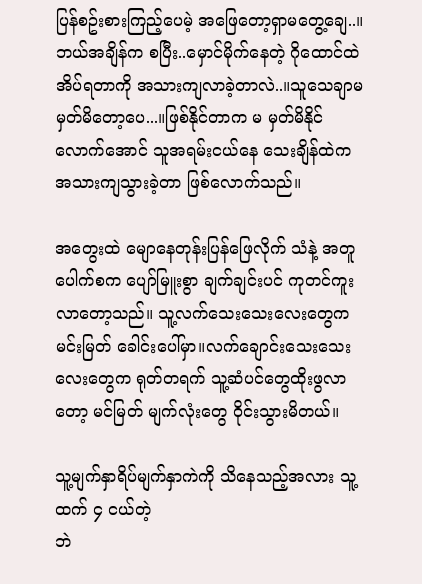ပြန်စဥ်းစားကြည့်ပေမဲ့ အဖြေတော့ရှာမတွေ့ချေ..။ဘယ်အချိန်က စပြီး..မှောင်မိုက်နေတဲ့ ဂိုထောင်ထဲ အိပ်ရတာကို အသားကျလာခဲ့တာလဲ..။သူသေချာမ မှတ်မိတော့ပေ...။ဖြစ်နိုင်တာက မ မှတ်မိနိုင်လောက်အောင် သူအရမ်းငယ်နေ သေးချိန်ထဲက အသားကျသွားခဲ့တာ ဖြစ်လောက်သည်။

အတွေးထဲ မျောနေတုန်းပြန်ဖြေလိုက် သံနဲ့ အတူ ပေါက်စက ပျော်မြူးစွာ ချက်ချင်းပင် ကုတင်ကူးလာတော့သည်။ သူ့လက်သေးသေးလေးတွေက မင်းမြတ် ခေါင်းပေါ်မှာ။လက်ချောင်းသေးသေးလေးတွေက ရုတ်တရက် သူ့ဆံပင်တွေထိုးဖွလာတော့ မင်မြတ် မျက်လုံးတွေ ဝိုင်းသွားမိတယ်။

သူ့မျက်နှာရိပ်မျက်နှာကဲကို သိနေသည့်အလား သူ့ထက် ၄ ငယ်တဲ့
ဘဲ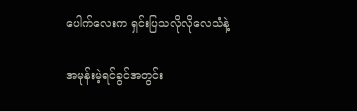ပေါက်လေးက ရှင်းပြသလိုလိုလေသံနဲ့

အမုန်းမဲ့ရင်ခွင်အတွင်း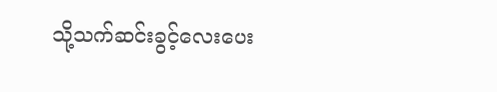သို့သက်ဆင်းခွင့်လေးပေး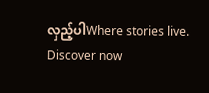လှည့်ပါWhere stories live. Discover now